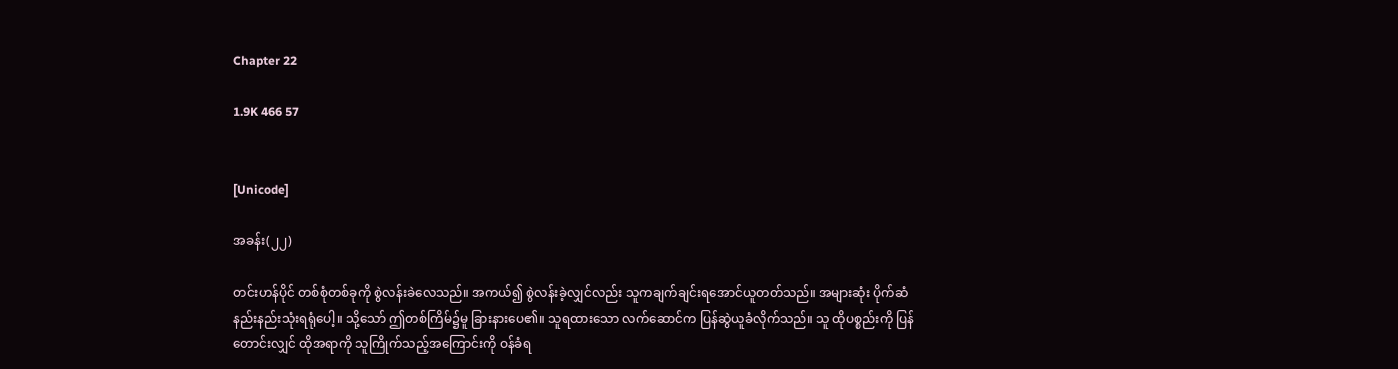Chapter 22

1.9K 466 57


[Unicode]

အခန်း(၂၂)

တင်းဟန်ပိုင် တစ်စုံတစ်ခုကို စွဲလန်းခဲလေသည်။ အကယ်၍ စွဲလန်းခဲ့လျှင်လည်း သူကချက်ချင်းရအောင်ယူတတ်သည်။ အများဆုံး ပိုက်ဆံနည်းနည်းသုံးရရုံပေါ့။ သို့သော် ဤတစ်ကြိမ်၌မူ ခြားနားပေ၏။ သူရထားသော လက်ဆောင်က ပြန်ဆွဲယူခံလိုက်သည်။ သူ ထိုပစ္စည်းကို ပြန်တောင်းလျှင် ထိုအရာကို သူကြိုက်သည့်အကြောင်းကို ဝန်ခံရ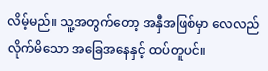လိမ့်မည်။ သူ့အတွက်တော့ အနှီအဖြစ်မှာ လေလည်လိုက်မိသော အခြေအနေနှင့် ထပ်တူပင်။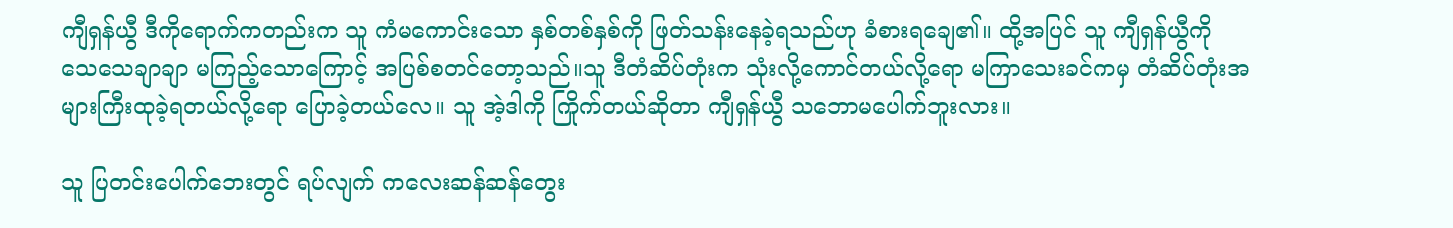ကျီရှန်ယွီ ဒီကိုရောက်ကတည်းက သူ ကံမကောင်းသော နှစ်တစ်နှစ်ကို ဖြတ်သန်းနေခဲ့ရသည်ဟု ခံစားရချေ၏။ ထို့အပြင် သူ ကျီရှန်ယွီကို သေသေချာချာ မကြည့်သောကြောင့် အပြစ်စတင်တော့သည်။သူ ဒီတံဆိပ်တုံးက သုံးလို့ကောင်တယ်လို့ရော မကြာသေးခင်ကမှ တံဆိပ်တုံးအများကြီးထုခဲ့ရတယ်လို့ရော ပြောခဲ့တယ်လေ။ သူ အဲ့ဒါကို ကြိုက်တယ်ဆိုတာ ကျီရှန်ယွီ သဘောမပေါက်ဘူးလား။

သူ ပြတင်းပေါက်ဘေးတွင် ရပ်လျက် ကလေးဆန်ဆန်တွေး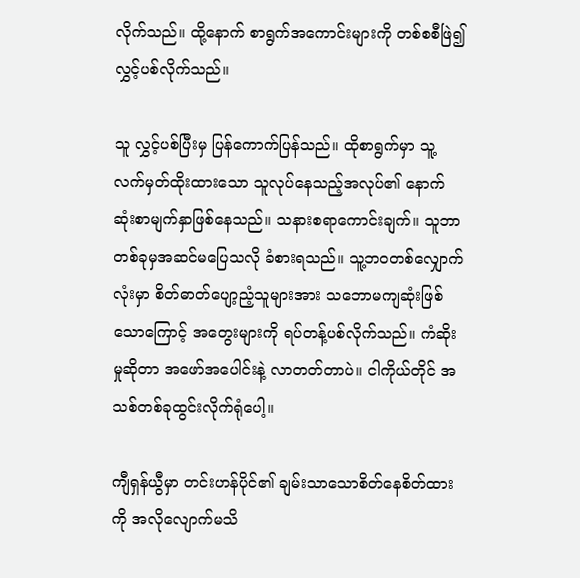လိုက်သည်။ ထို့နောက် စာရွက်အကောင်းများကို တစ်စစီဖြဲ၍ လွှင့်ပစ်လိုက်သည်။

သူ လွှင့်ပစ်ပြီးမှ ပြန်ကောက်ပြန်သည်။ ထိုစာရွက်မှာ သူ့လက်မှတ်ထိုးထားသော သူလုပ်နေသည့်အလုပ်၏ နောက်ဆုံးစာမျက်နှာဖြစ်နေသည်။ သနားစရာကောင်းချက်။ သူဘာတစ်ခုမှအဆင်မပြေသလို ခံစားရသည်။ သူ့ဘဝတစ်လျှောက်လုံးမှာ စိတ်ဓာတ်ပျော့ညံ့သူများအား သဘောမကျဆုံးဖြစ်သောကြောင့် အတွေးများကို ရပ်တန့်ပစ်လိုက်သည်။ ကံဆိုးမှုဆိုတာ အဖော်အပေါင်းနဲ့ လာတတ်တာပဲ။ ငါကိုယ်တိုင် အသစ်တစ်ခုထွင်းလိုက်ရုံပေါ့။

ကျီရှန်ယွီမှာ တင်းဟန်ပိုင်၏ ချမ်းသာသောစိတ်နေစိတ်ထားကို အလိုလျောက်မသိ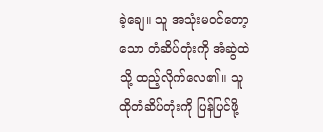ခဲ့‌ချေ။ သူ အသုံးမဝင်တော့သော တံဆိပ်တုံးကို အံဆွဲထဲသို့ ထည့်လိုက်လေ၏။ သူ ထိုတံဆိပ်တုံးကို ပြန်ပြင်ဖို့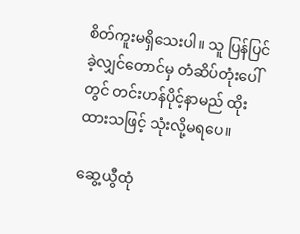စိတ်ကူးမရှိသေးပါ။ သူ ပြန်ပြင်ခဲ့လျှင်တောင်မှ တံဆိပ်တုံးပေါ်တွင် တင်းဟန်ပိုင့်နာမည် ထိုးထားသဖြင့် သုံးလို့မရပေ။

ဆွေ့ယွီထုံ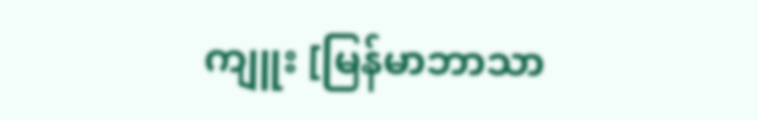ကျူး [မြန်မာဘာသာ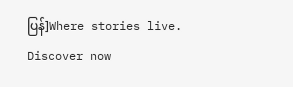ပြန်]Where stories live. Discover now